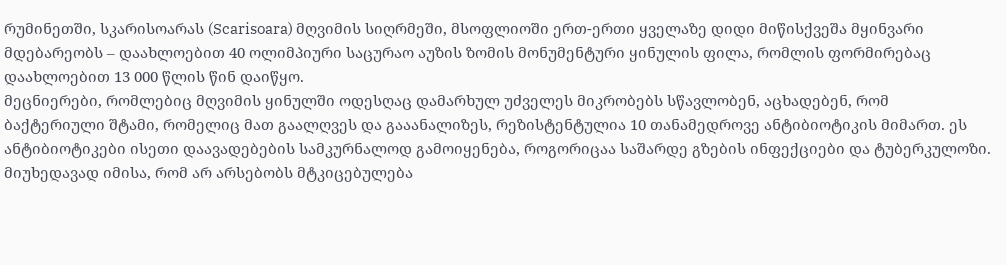რუმინეთში, სკარისოარას (Scarisoara) მღვიმის სიღრმეში, მსოფლიოში ერთ-ერთი ყველაზე დიდი მიწისქვეშა მყინვარი მდებარეობს – დაახლოებით 40 ოლიმპიური საცურაო აუზის ზომის მონუმენტური ყინულის ფილა, რომლის ფორმირებაც დაახლოებით 13 000 წლის წინ დაიწყო.
მეცნიერები, რომლებიც მღვიმის ყინულში ოდესღაც დამარხულ უძველეს მიკრობებს სწავლობენ, აცხადებენ, რომ ბაქტერიული შტამი, რომელიც მათ გაალღვეს და გააანალიზეს, რეზისტენტულია 10 თანამედროვე ანტიბიოტიკის მიმართ. ეს ანტიბიოტიკები ისეთი დაავადებების სამკურნალოდ გამოიყენება, როგორიცაა საშარდე გზების ინფექციები და ტუბერკულოზი.
მიუხედავად იმისა, რომ არ არსებობს მტკიცებულება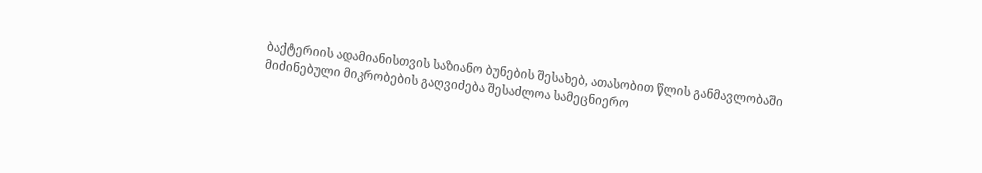ბაქტერიის ადამიანისთვის საზიანო ბუნების შესახებ, ათასობით წლის განმავლობაში მიძინებული მიკრობების გაღვიძება შესაძლოა სამეცნიერო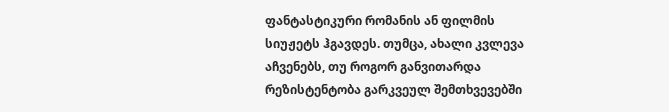ფანტასტიკური რომანის ან ფილმის სიუჟეტს ჰგავდეს. თუმცა, ახალი კვლევა აჩვენებს, თუ როგორ განვითარდა რეზისტენტობა გარკვეულ შემთხვევებში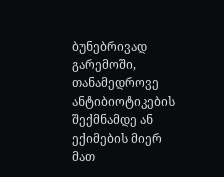ბუნებრივად გარემოში, თანამედროვე ანტიბიოტიკების შექმნამდე ან ექიმების მიერ მათ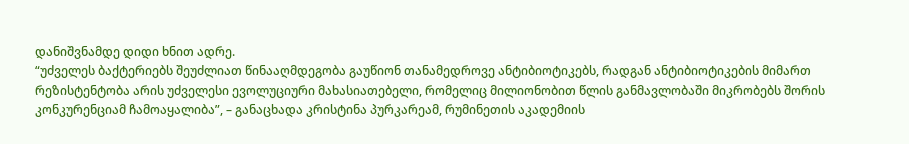დანიშვნამდე დიდი ხნით ადრე.
“უძველეს ბაქტერიებს შეუძლიათ წინააღმდეგობა გაუწიონ თანამედროვე ანტიბიოტიკებს, რადგან ანტიბიოტიკების მიმართ რეზისტენტობა არის უძველესი ევოლუციური მახასიათებელი, რომელიც მილიონობით წლის განმავლობაში მიკრობებს შორის კონკურენციამ ჩამოაყალიბა”, – განაცხადა კრისტინა პურკარეამ, რუმინეთის აკადემიის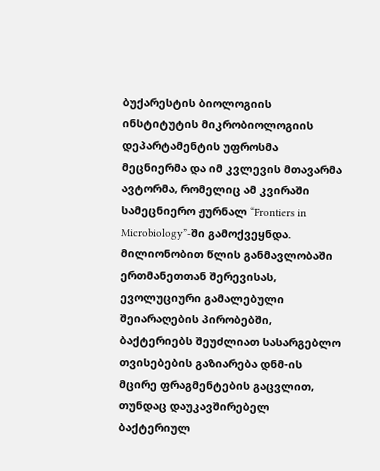ბუქარესტის ბიოლოგიის ინსტიტუტის მიკრობიოლოგიის დეპარტამენტის უფროსმა მეცნიერმა და იმ კვლევის მთავარმა ავტორმა, რომელიც ამ კვირაში სამეცნიერო ჟურნალ “Frontiers in Microbiology”-ში გამოქვეყნდა.
მილიონობით წლის განმავლობაში ერთმანეთთან შერევისას, ევოლუციური გამალებული შეიარაღების პირობებში, ბაქტერიებს შეუძლიათ სასარგებლო თვისებების გაზიარება დნმ-ის მცირე ფრაგმენტების გაცვლით, თუნდაც დაუკავშირებელ ბაქტერიულ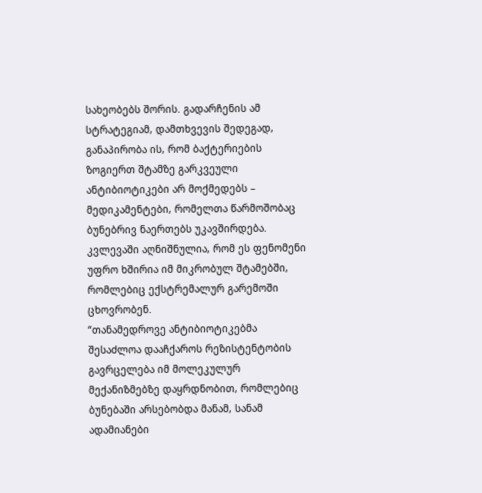სახეობებს შორის. გადარჩენის ამ სტრატეგიამ, დამთხვევის შედეგად, განაპირობა ის, რომ ბაქტერიების ზოგიერთ შტამზე გარკვეული ანტიბიოტიკები არ მოქმედებს – მედიკამენტები, რომელთა წარმოშობაც ბუნებრივ ნაერთებს უკავშირდება. კვლევაში აღნიშნულია, რომ ეს ფენომენი უფრო ხშირია იმ მიკრობულ შტამებში, რომლებიც ექსტრემალურ გარემოში ცხოვრობენ.
“თანამედროვე ანტიბიოტიკებმა შესაძლოა დააჩქაროს რეზისტენტობის გავრცელება იმ მოლეკულურ მექანიზმებზე დაყრდნობით, რომლებიც ბუნებაში არსებობდა მანამ, სანამ ადამიანები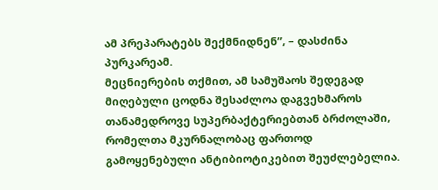ამ პრეპარატებს შექმნიდნენ”, – დასძინა პურკარეამ.
მეცნიერების თქმით, ამ სამუშაოს შედეგად მიღებული ცოდნა შესაძლოა დაგვეხმაროს თანამედროვე სუპერბაქტერიებთან ბრძოლაში, რომელთა მკურნალობაც ფართოდ გამოყენებული ანტიბიოტიკებით შეუძლებელია.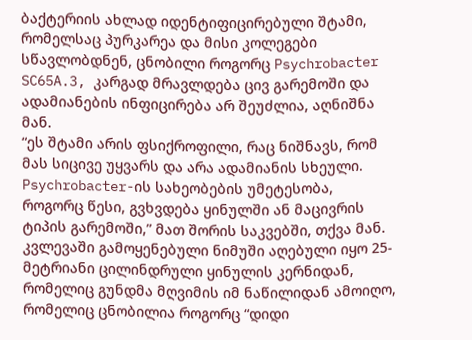ბაქტერიის ახლად იდენტიფიცირებული შტამი, რომელსაც პურკარეა და მისი კოლეგები სწავლობდნენ, ცნობილი როგორც Psychrobacter SC65A.3, კარგად მრავლდება ცივ გარემოში და ადამიანების ინფიცირება არ შეუძლია, აღნიშნა მან.
“ეს შტამი არის ფსიქროფილი, რაც ნიშნავს, რომ მას სიცივე უყვარს და არა ადამიანის სხეული. Psychrobacter-ის სახეობების უმეტესობა, როგორც წესი, გვხვდება ყინულში ან მაცივრის ტიპის გარემოში,” მათ შორის საკვებში, თქვა მან.
კვლევაში გამოყენებული ნიმუში აღებული იყო 25-მეტრიანი ცილინდრული ყინულის კერნიდან, რომელიც გუნდმა მღვიმის იმ ნაწილიდან ამოიღო, რომელიც ცნობილია როგორც “დიდი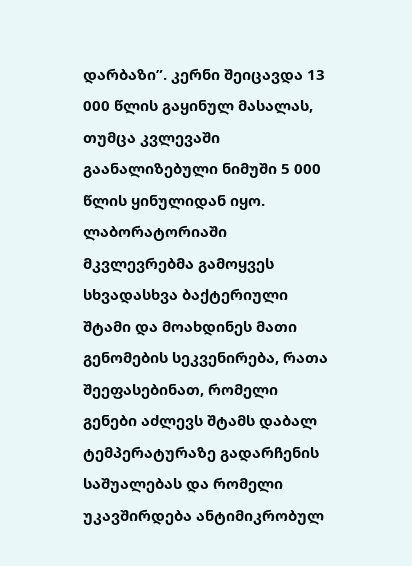დარბაზი”. კერნი შეიცავდა 13 000 წლის გაყინულ მასალას, თუმცა კვლევაში გაანალიზებული ნიმუში 5 000 წლის ყინულიდან იყო.
ლაბორატორიაში მკვლევრებმა გამოყვეს სხვადასხვა ბაქტერიული შტამი და მოახდინეს მათი გენომების სეკვენირება, რათა შეეფასებინათ, რომელი გენები აძლევს შტამს დაბალ ტემპერატურაზე გადარჩენის საშუალებას და რომელი უკავშირდება ანტიმიკრობულ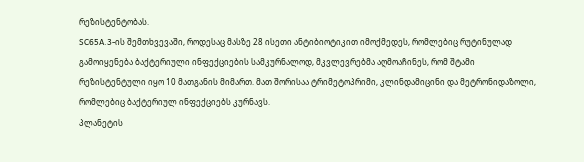რეზისტენტობას.
SC65A.3-ის შემთხვევაში, როდესაც მასზე 28 ისეთი ანტიბიოტიკით იმოქმედეს, რომლებიც რუტინულად გამოიყენება ბაქტერიული ინფექციების სამკურნალოდ, მკვლევრებმა აღმოაჩინეს, რომ შტამი რეზისტენტული იყო 10 მათგანის მიმართ. მათ შორისაა ტრიმეტოპრიმი, კლინდამიცინი და მეტრონიდაზოლი, რომლებიც ბაქტერიულ ინფექციებს კურნავს.
პლანეტის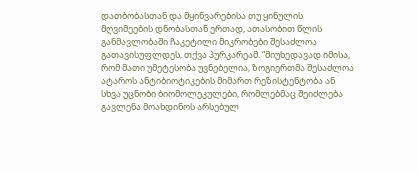დათბობასთან და მყინვარებისა თუ ყინულის მღვიმეების დნობასთან ერთად, ათასობით წლის განმავლობაში ჩაკეტილი მიკრობები შესაძლოა გათავისუფლდეს, თქვა პურკარეამ. “მიუხედავად იმისა, რომ მათი უმეტესობა უვნებელია, ზოგიერთმა შესაძლოა ატაროს ანტიბიოტიკების მიმართ რეზისტენტობა ან სხვა უცნობი ბიომოლეკულები, რომლებმაც შეიძლება გავლენა მოახდინოს არსებულ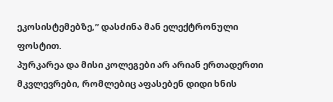ეკოსისტემებზე,” დასძინა მან ელექტრონული ფოსტით.
პურკარეა და მისი კოლეგები არ არიან ერთადერთი მკვლევრები, რომლებიც აფასებენ დიდი ხნის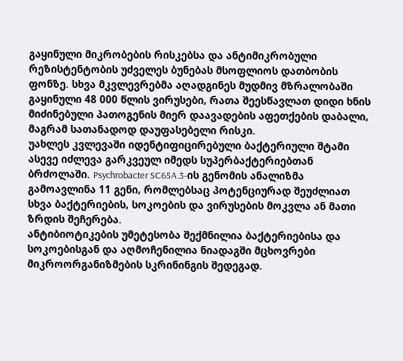გაყინული მიკრობების რისკებსა და ანტიმიკრობული რეზისტენტობის უძველეს ბუნებას მსოფლიოს დათბობის ფონზე. სხვა მკვლევრებმა აღადგინეს მუდმივ მზრალობაში გაყინული 48 000 წლის ვირუსები, რათა შეესწავლათ დიდი ხნის მიძინებული პათოგენის მიერ დაავადების აფეთქების დაბალი, მაგრამ სათანადოდ დაუფასებელი რისკი.
უახლეს კვლევაში იდენტიფიცირებული ბაქტერიული შტამი ასევე იძლევა გარკვეულ იმედს სუპერბაქტერიებთან ბრძოლაში. Psychrobacter SC65A.3-ის გენომის ანალიზმა გამოავლინა 11 გენი, რომლებსაც პოტენციურად შეუძლიათ სხვა ბაქტერიების, სოკოების და ვირუსების მოკვლა ან მათი ზრდის შეჩერება.
ანტიბიოტიკების უმეტესობა შექმნილია ბაქტერიებისა და სოკოებისგან და აღმოჩენილია ნიადაგში მცხოვრები მიკროორგანიზმების სკრინინგის შედეგად.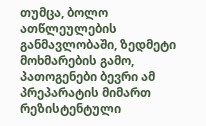თუმცა, ბოლო ათწლეულების განმავლობაში, ზედმეტი მოხმარების გამო, პათოგენები ბევრი ამ პრეპარატის მიმართ რეზისტენტული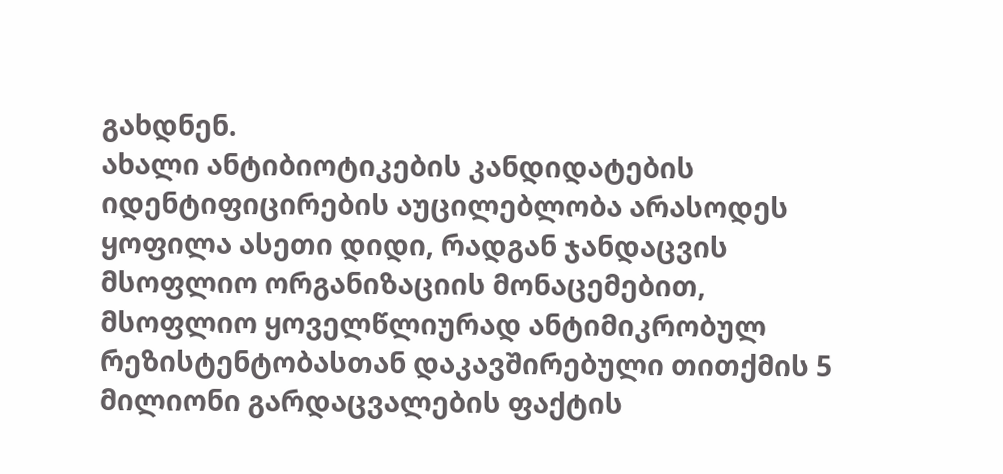გახდნენ.
ახალი ანტიბიოტიკების კანდიდატების იდენტიფიცირების აუცილებლობა არასოდეს ყოფილა ასეთი დიდი, რადგან ჯანდაცვის მსოფლიო ორგანიზაციის მონაცემებით, მსოფლიო ყოველწლიურად ანტიმიკრობულ რეზისტენტობასთან დაკავშირებული თითქმის 5 მილიონი გარდაცვალების ფაქტის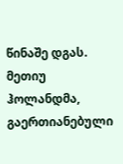წინაშე დგას.
მეთიუ ჰოლანდმა, გაერთიანებული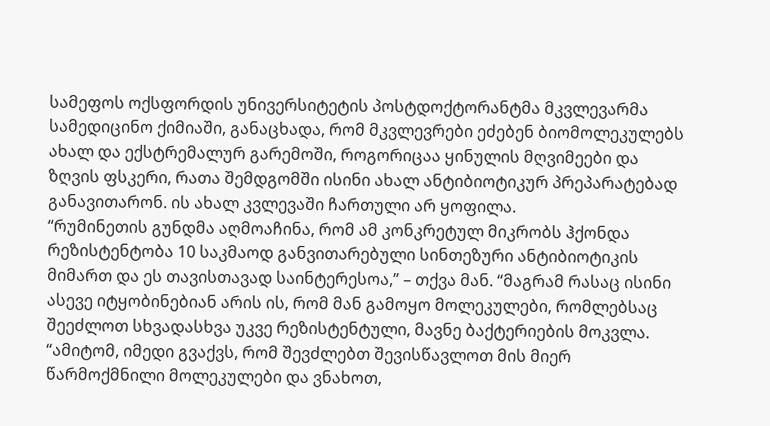სამეფოს ოქსფორდის უნივერსიტეტის პოსტდოქტორანტმა მკვლევარმა სამედიცინო ქიმიაში, განაცხადა, რომ მკვლევრები ეძებენ ბიომოლეკულებს ახალ და ექსტრემალურ გარემოში, როგორიცაა ყინულის მღვიმეები და ზღვის ფსკერი, რათა შემდგომში ისინი ახალ ანტიბიოტიკურ პრეპარატებად განავითარონ. ის ახალ კვლევაში ჩართული არ ყოფილა.
“რუმინეთის გუნდმა აღმოაჩინა, რომ ამ კონკრეტულ მიკრობს ჰქონდა რეზისტენტობა 10 საკმაოდ განვითარებული სინთეზური ანტიბიოტიკის მიმართ და ეს თავისთავად საინტერესოა,” – თქვა მან. “მაგრამ რასაც ისინი ასევე იტყობინებიან არის ის, რომ მან გამოყო მოლეკულები, რომლებსაც შეეძლოთ სხვადასხვა უკვე რეზისტენტული, მავნე ბაქტერიების მოკვლა.
“ამიტომ, იმედი გვაქვს, რომ შევძლებთ შევისწავლოთ მის მიერ წარმოქმნილი მოლეკულები და ვნახოთ,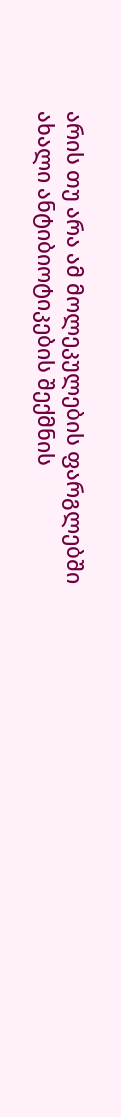არის თუ არა ამ მოლეკულების ფარგლებში ახალი ანტიბიოტიკების შექმნის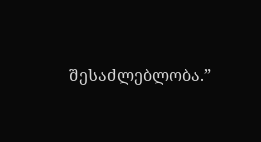შესაძლებლობა.”